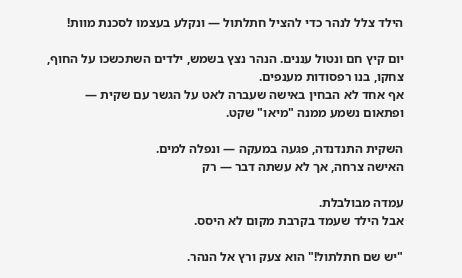הילד צלל לנהר כדי להציל חתלתול — ונקלע בעצמו לסכנת מוות!

יום קיץ חם ונטול עננים. הנהר נצץ בשמש, ילדים השתכשכו על החוף, צחקו, בנו רפסודות מענפים.
אף אחד לא הבחין באישה שעברה לאט על הגשר עם שקית — ופתאום נשמע ממנה "מיאו" שקט.

השקית התנדנדה, פגעה במעקה — ונפלה למים.
האישה צרחה, אך לא עשתה דבר — רק

עמדה מבולבלת.
אבל הילד שעמד בקרבת מקום לא היסס.

"יש שם חתלתול!" הוא צעק ורץ אל הנהר.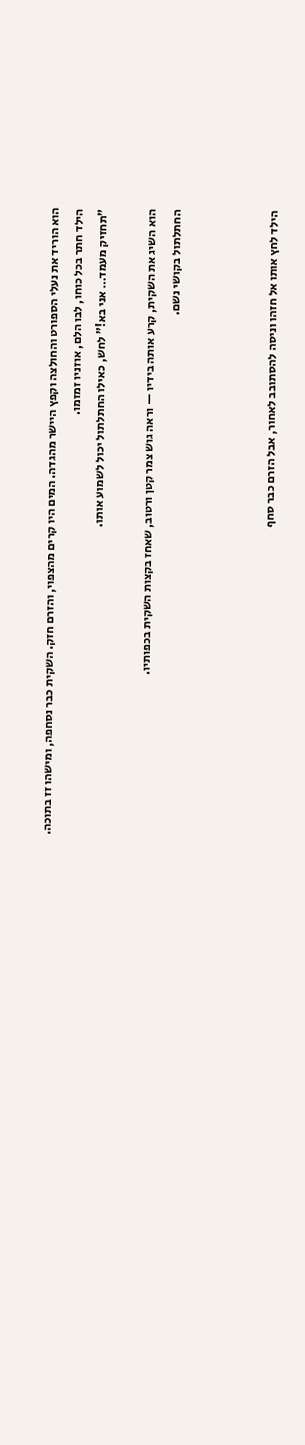הוא הוריד את נעלי הספורט והחולצה וקפץ היישר מהגדה. המים היו קרים מהצפוי, והזרם חזק. השקית כבר נסחפה, ומישהו זז בתוכה.
הילד חתר בכל כוחו, לבו הלם, אוזניו זמזמו.
"תחזיק מעמד… אני בא!" לחש, כאילו החתלתול יכול לשמוע אותו.

הוא השיג את השקית, קרע אותה בידיו — וראה גוש צמר קטן ורטוב, שאחז בקצות השקית בכפותיו.
החתלתול בקושי נשם.



הילד לחץ אותו אל חזהו וניסה להסתובב לאחור, אבל הזרם כבר סחף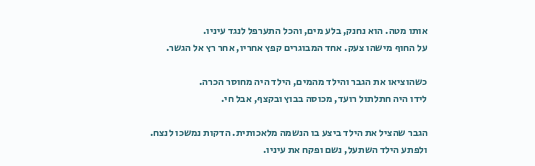אותו מטה. הוא נחנק, בלע מים, והכל התערפל לנגד עיניו.
על החוף מישהו צעק. אחד המבוגרים קפץ אחריו, אחר רץ אל הגשר.

כשהוציאו את הגבר והילד מהמים, הילד היה מחוסר הכרה.
לידו היה חתלתול רועד, מכוסה בבוץ ובקצף, אבל חי.

הגבר שהציל את הילד ביצע בו הנשמה מלאכותית. הדקות נמשכו לנצח.
ולפתע הילד השתעל, נשם ופקח את עיניו.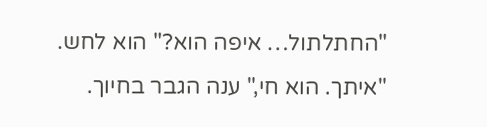"החתלתול… איפה הוא?" הוא לחש.
"איתך. הוא חי," ענה הגבר בחיוך.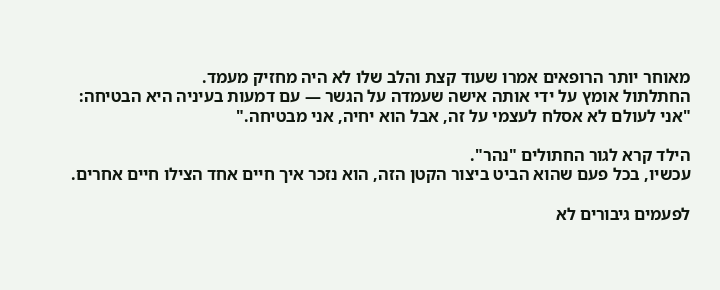מאוחר יותר הרופאים אמרו שעוד קצת והלב שלו לא היה מחזיק מעמד.
החתלתול אומץ על ידי אותה אישה שעמדה על הגשר — עם דמעות בעיניה היא הבטיחה:
"אני לעולם לא אסלח לעצמי על זה, אבל הוא יחיה, אני מבטיחה."

הילד קרא לגור החתולים "נהר".
עכשיו, בכל פעם שהוא הביט ביצור הקטן הזה, הוא נזכר איך חיים אחד הצילו חיים אחרים.

לפעמים גיבורים לא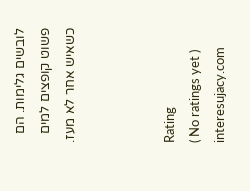לובשים גלימות. הם פשוט קופצים למים כשאיש אחר לא מעז.



Rating
( No ratings yet )
interesujacy.com